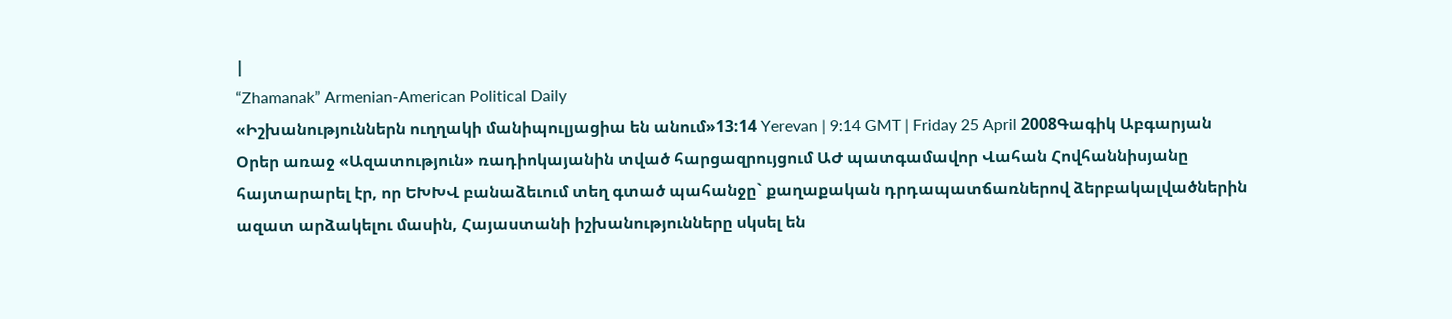|
“Zhamanak” Armenian-American Political Daily
«Իշխանություններն ուղղակի մանիպուլյացիա են անում»13:14 Yerevan | 9:14 GMT | Friday 25 April 2008Գագիկ Աբգարյան Օրեր առաջ «Ազատություն» ռադիոկայանին տված հարցազրույցում ԱԺ պատգամավոր Վահան Հովհաննիսյանը հայտարարել էր, որ ԵԽԽՎ բանաձեւում տեղ գտած պահանջը` քաղաքական դրդապատճառներով ձերբակալվածներին ազատ արձակելու մասին, Հայաստանի իշխանությունները սկսել են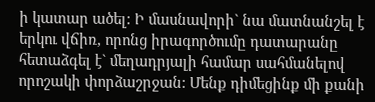ի կատար ածել: Ի մասնավորի` նա մատնանշել է երկու վճիռ, որոնց իրագործումը դատարանը հետաձգել է` մեղադրյալի համար սահմանելով որոշակի փորձաշրջան: Մենք դիմեցինք մի քանի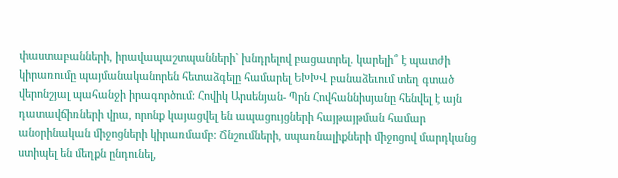փաստաբանների, իրավապաշտպանների` խնդրելով բացատրել. կարելի՞ է պատժի կիրառումը պայմանականորեն հետաձգելը համարել ԵԽԽՎ բանաձեւում տեղ գտած վերոնշյալ պահանջի իրագործում: Հովիկ Արսենյան- Պրն Հովհաննիսյանը հենվել է այն դատավճիռների վրա, որոնք կայացվել են ապացույցների հայթայթման համար անօրինական միջոցների կիրառմամբ: Ճնշումների, սպառնալիքների միջոցով մարդկանց ստիպել են մեղքն ընդունել,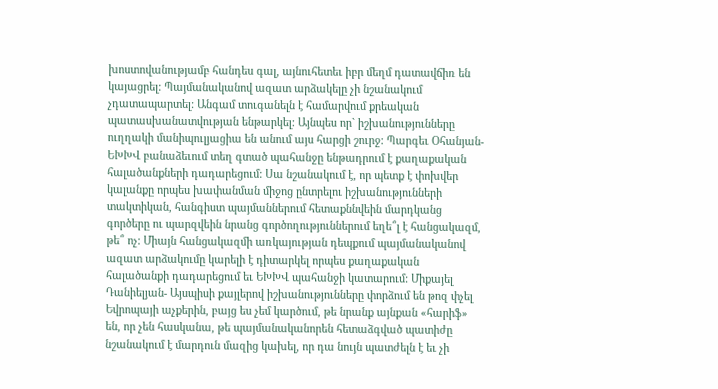խոստովանությամբ հանդես գալ, այնուհետեւ իբր մեղմ դատավճիռ են կայացրել: Պայմանականով ազատ արձակելը չի նշանակում չդատապարտել: Անգամ տուգանելն է համարվում քրեական պատասխանատվության ենթարկել: Այնպես որ` իշխանությունները ուղղակի մանիպուլյացիա են անում այս հարցի շուրջ: Պարգեւ Օհանյան- ԵԽԽՎ բանաձեւում տեղ գտած պահանջը ենթադրում է քաղաքական հալածանքների դադարեցում: Սա նշանակում է, որ պետք է փոխվեր կալանքը որպես խափանման միջոց ընտրելու իշխանությունների տակտիկան, հանգիստ պայմաններում հետաքննվեին մարդկանց գործերը ու պարզվեին նրանց գործողություններում եղե՞լ է հանցակազմ, թե՞ ոչ: Միայն հանցակազմի առկայության դեպքում պայմանականով ազատ արձակումը կարելի է դիտարկել որպես քաղաքական հալածանքի դադարեցում եւ ԵԽԽՎ պահանջի կատարում: Միքայել Դանիելյան- Այսպիսի քայլերով իշխանությունները փորձում են թոզ փչել Եվրոպայի աչքերին, բայց ես չեմ կարծում, թե նրանք այնքան «հարիֆ» են, որ չեն հասկանա, թե պայմանականորեն հետաձգված պատիժը նշանակում է մարդուն մազից կախել, որ դա նույն պատժելն է եւ չի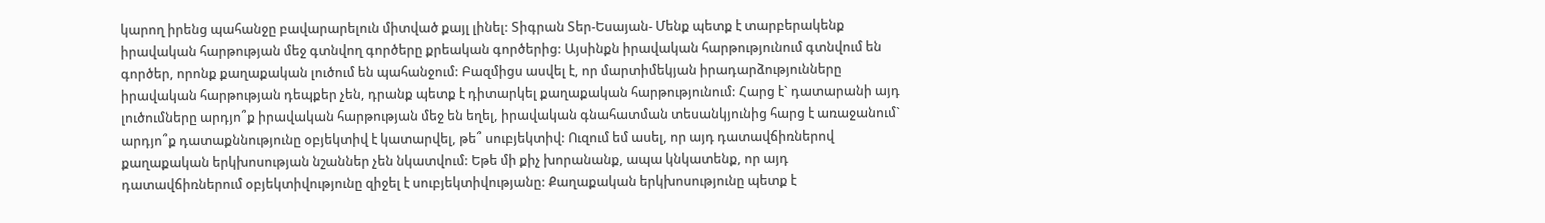կարող իրենց պահանջը բավարարելուն միտված քայլ լինել: Տիգրան Տեր-Եսայան- Մենք պետք է տարբերակենք իրավական հարթության մեջ գտնվող գործերը քրեական գործերից: Այսինքն իրավական հարթությունում գտնվում են գործեր, որոնք քաղաքական լուծում են պահանջում: Բազմիցս ասվել է, որ մարտիմեկյան իրադարձությունները իրավական հարթության դեպքեր չեն, դրանք պետք է դիտարկել քաղաքական հարթությունում: Հարց է` դատարանի այդ լուծումները արդյո՞ք իրավական հարթության մեջ են եղել, իրավական գնահատման տեսանկյունից հարց է առաջանում` արդյո՞ք դատաքննությունը օբյեկտիվ է կատարվել, թե՞ սուբյեկտիվ: Ուզում եմ ասել, որ այդ դատավճիռներով քաղաքական երկխոսության նշաններ չեն նկատվում: Եթե մի քիչ խորանանք, ապա կնկատենք, որ այդ դատավճիռներում օբյեկտիվությունը զիջել է սուբյեկտիվությանը: Քաղաքական երկխոսությունը պետք է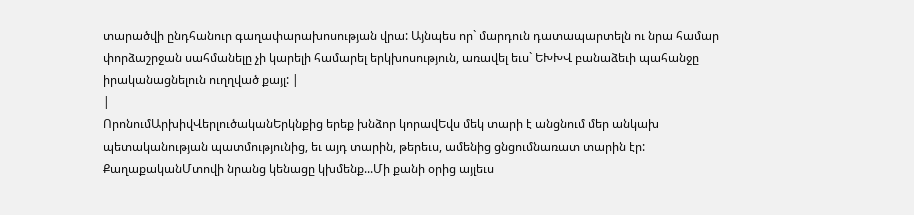տարածվի ընդհանուր գաղափարախոսության վրա: Այնպես որ` մարդուն դատապարտելն ու նրա համար փորձաշրջան սահմանելը չի կարելի համարել երկխոսություն, առավել եւս` ԵԽԽՎ բանաձեւի պահանջը իրականացնելուն ուղղված քայլ: |
|
ՈրոնումԱրխիվՎերլուծականԵրկնքից երեք խնձոր կորավԵվս մեկ տարի է անցնում մեր անկախ պետականության պատմությունից, եւ այդ տարին, թերեւս, ամենից ցնցումնառատ տարին էր: ՔաղաքականՄտովի նրանց կենացը կխմենք...Մի քանի օրից այլեւս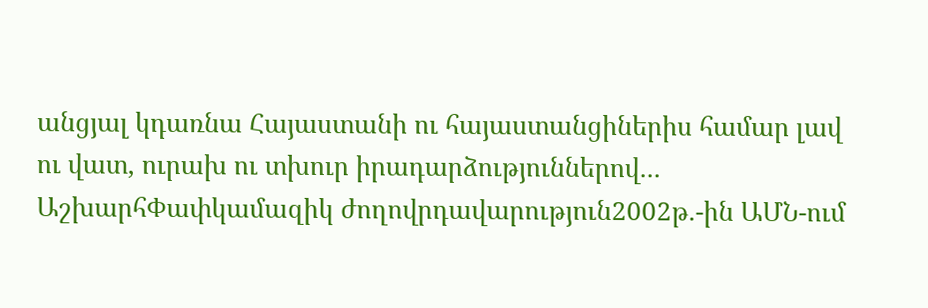անցյալ կդառնա Հայաստանի ու հայաստանցիներիս համար լավ ու վատ, ուրախ ու տխուր իրադարձություններով... ԱշխարհՓափկամազիկ ժողովրդավարություն2002թ.-ին ԱՄՆ-ում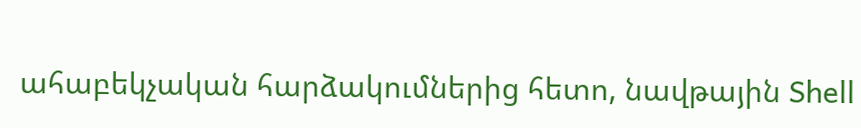ահաբեկչական հարձակումներից հետո, նավթային Shell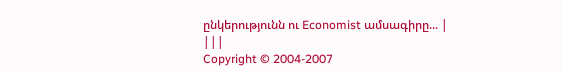ընկերությունն ու Economist ամսագիրը... |
|||
Copyright © 2004-2007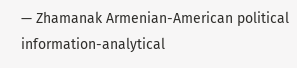— Zhamanak Armenian-American political information-analytical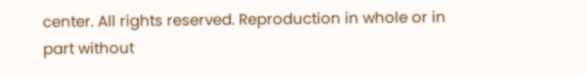center. All rights reserved. Reproduction in whole or in part without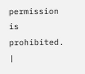permission is prohibited. |